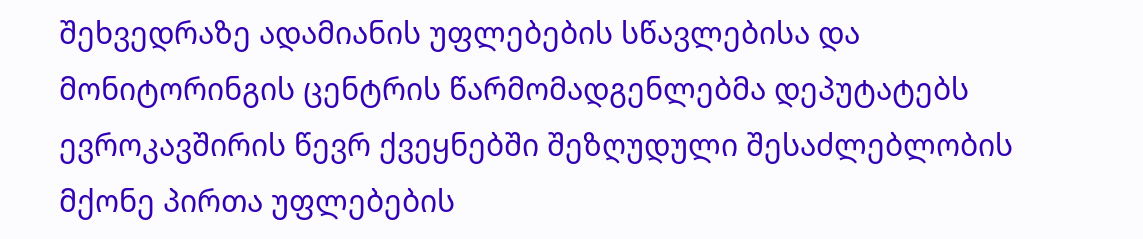შეხვედრაზე ადამიანის უფლებების სწავლებისა და მონიტორინგის ცენტრის წარმომადგენლებმა დეპუტატებს ევროკავშირის წევრ ქვეყნებში შეზღუდული შესაძლებლობის მქონე პირთა უფლებების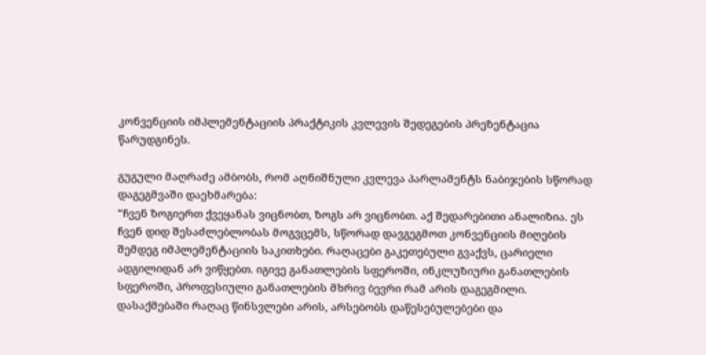კონვენციის იმპლემენტაციის პრაქტიკის კვლევის შედეგების პრეზენტაცია წარუდგინეს.

გუგული მაღრაძე ამბობს, რომ აღნიშნული კვლევა პარლამენტს ნაბიჯების სწორად დაგეგმვაში დაეხმარება:
“ჩვენ ზოგიერთ ქვეყანას ვიცნობთ, ზოგს არ ვიცნობთ. აქ შედარებითი ანალიზია. ეს ჩვენ დიდ შესაძლებლობას მოგვცემს, სწორად დავგეგმოთ კონვენციის მიღების შემდეგ იმპლემენტაციის საკითხები. რაღაცები გაკეთებული გვაქვს, ცარიელი ადგილიდან არ ვიწყებთ. იგივე განათლების სფეროში, ინკლუზიური განათლების სფეროში, პროფესიული განათლების მხრივ ბევრი რამ არის დაგეგმილი. დასაქმებაში რაღაც წინსვლები არის, არსებობს დაწესებულებები და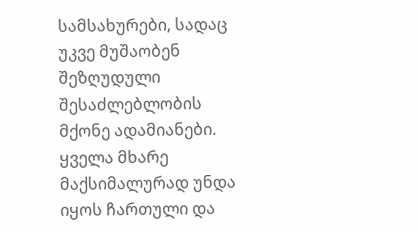სამსახურები, სადაც უკვე მუშაობენ შეზღუდული შესაძლებლობის მქონე ადამიანები. ყველა მხარე მაქსიმალურად უნდა იყოს ჩართული და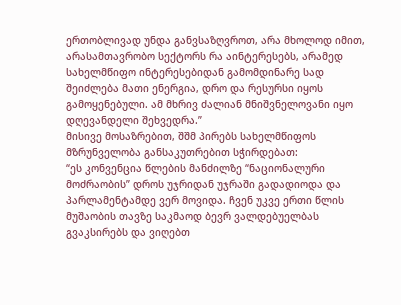ერთობლივად უნდა განვსაზღვროთ, არა მხოლოდ იმით, არასამთავრობო სექტორს რა აინტერესებს, არამედ სახელმწიფო ინტერესებიდან გამომდინარე სად შეიძლება მათი ენერგია, დრო და რესურსი იყოს გამოყენებული. ამ მხრივ ძალიან მნიშვნელოვანი იყო დღევანდელი შეხვედრა.”
მისივე მოსაზრებით, შშმ პირებს სახელმწიფოს მზრუნველობა განსაკუთრებით სჭირდებათ:
“ეს კონვენცია წლების მანძილზე “ნაციონალური მოძრაობის” დროს უჯრიდან უჯრაში გადადიოდა და პარლამენტამდე ვერ მოვიდა. ჩვენ უკვე ერთი წლის მუშაობის თავზე საკმაოდ ბევრ ვალდებუელბას გვაკსირებს და ვიღებთ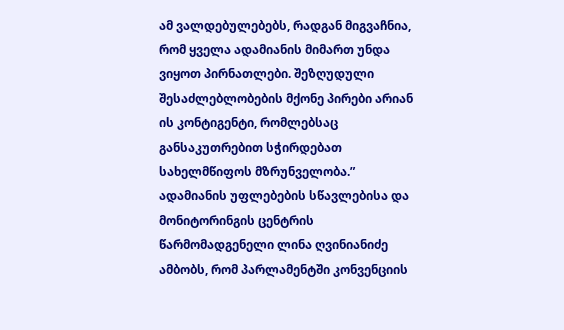ამ ვალდებულებებს, რადგან მიგვაჩნია, რომ ყველა ადამიანის მიმართ უნდა ვიყოთ პირნათლები. შეზღუდული შესაძლებლობების მქონე პირები არიან ის კონტიგენტი, რომლებსაც განსაკუთრებით სჭირდებათ სახელმწიფოს მზრუნველობა.”
ადამიანის უფლებების სწავლებისა და მონიტორინგის ცენტრის წარმომადგენელი ლინა ღვინიანიძე ამბობს, რომ პარლამენტში კონვენციის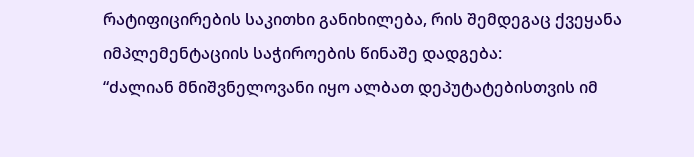რატიფიცირების საკითხი განიხილება, რის შემდეგაც ქვეყანა იმპლემენტაციის საჭიროების წინაშე დადგება:
“ძალიან მნიშვნელოვანი იყო ალბათ დეპუტატებისთვის იმ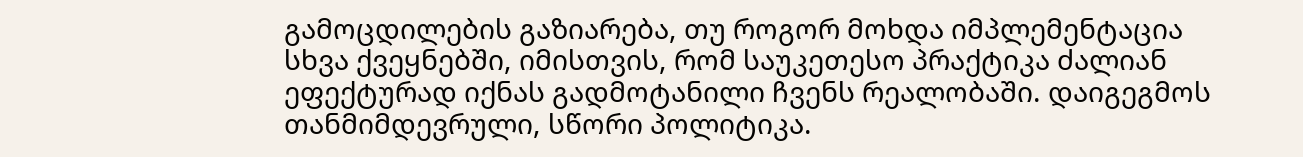გამოცდილების გაზიარება, თუ როგორ მოხდა იმპლემენტაცია სხვა ქვეყნებში, იმისთვის, რომ საუკეთესო პრაქტიკა ძალიან ეფექტურად იქნას გადმოტანილი ჩვენს რეალობაში. დაიგეგმოს თანმიმდევრული, სწორი პოლიტიკა.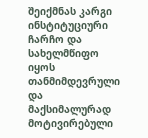შეიქმნას კარგი ინსტიტუციური ჩარჩო და სახელმწიფო იყოს თანმიმდევრული და მაქსიმალურად მოტივირებული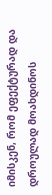იმისკენ, რომ ეფექტურად და დროულად მოახდინოს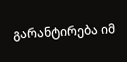გარანტირება იმ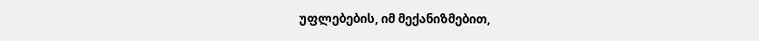უფლებების, იმ მექანიზმებით,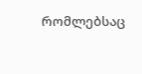რომლებსაც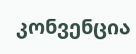კონვენცია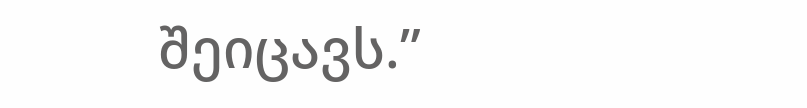შეიცავს.”